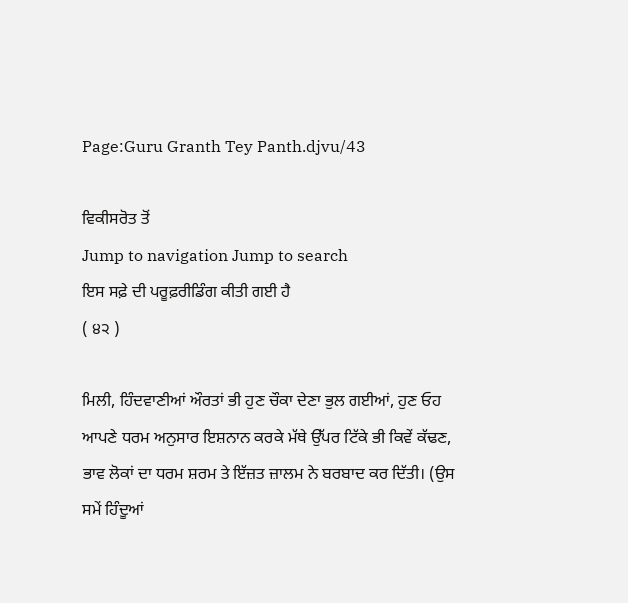Page:Guru Granth Tey Panth.djvu/43

ਵਿਕੀਸਰੋਤ ਤੋਂ
Jump to navigation Jump to search
ਇਸ ਸਫ਼ੇ ਦੀ ਪਰੂਫ਼ਰੀਡਿੰਗ ਕੀਤੀ ਗਈ ਹੈ
( ੪੨ )

ਮਿਲੀ, ਹਿੰਦਵਾਣੀਆਂ ਔਰਤਾਂ ਭੀ ਹੁਣ ਚੌਕਾ ਦੇਣਾ ਭੁਲ ਗਈਆਂ, ਹੁਣ ਓਹ ਆਪਣੇ ਧਰਮ ਅਨੁਸਾਰ ਇਸ਼ਨਾਨ ਕਰਕੇ ਮੱਥੇ ਉੱਪਰ ਟਿੱਕੇ ਭੀ ਕਿਵੇਂ ਕੱਢਣ, ਭਾਵ ਲੋਕਾਂ ਦਾ ਧਰਮ ਸ਼ਰਮ ਤੇ ਇੱਜ਼ਤ ਜ਼ਾਲਮ ਨੇ ਬਰਬਾਦ ਕਰ ਦਿੱਤੀ। (ਉਸ ਸਮੇਂ ਹਿੰਦੂਆਂ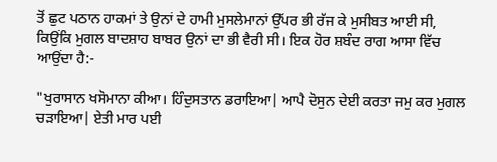ਤੋਂ ਛੁਟ ਪਠਾਨ ਹਾਕਮਾਂ ਤੇ ਉਨਾਂ ਦੇ ਹਾਮੀ ਮੁਸਲੇਮਾਨਾਂ ਉੱਪਰ ਭੀ ਰੱਜ ਕੇ ਮੁਸੀਬਤ ਆਈ ਸੀ, ਕਿਉਂਕਿ ਮੁਗਲ ਬਾਦਸ਼ਾਹ ਬਾਬਰ ਉਨਾਂ ਦਾ ਭੀ ਵੈਰੀ ਸੀ। ਇਕ ਹੋਰ ਸ਼ਬੰਦ ਰਾਗ ਆਸਾ ਵਿੱਚ ਆਉਂਦਾ ਹੈ:-

"ਖੁਰਾਸਾਨ ਖਸੋਮਾਨਾ ਕੀਆ। ਹਿੰਦੁਸਤਾਨ ਡਰਾਇਆ| ਆਪੈ ਦੋਸੁਨ ਦੇਈ ਕਰਤਾ ਜਮੁ ਕਰ ਮੁਗਲ ਚੜਾਇਆ| ਏਤੀ ਮਾਰ ਪਈ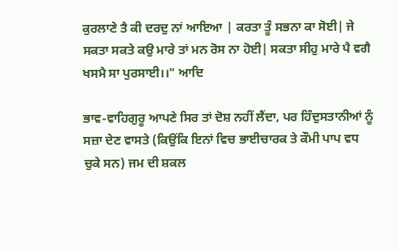ਕੁਰਲਾਣੇ ਤੈ ਕੀ ਦਰਦੁ ਨਾਂ ਆਇਆ | ਕਰਤਾ ਤੂੰ ਸਭਨਾ ਕਾ ਸੋਈ| ਜੇ ਸਕਤਾ ਸਕਤੇ ਕਉ ਮਾਰੇ ਤਾਂ ਮਨ ਰੋਸ ਨਾ ਹੋਈ| ਸਕਤਾ ਸੀਹੁ ਮਾਰੇ ਪੈ ਵਗੈ ਖਸਮੈ ਸਾ ਪੁਰਸਾਈ।।" ਆਦਿ

ਭਾਵ-ਵਾਹਿਗੁਰੂ ਆਪਣੇ ਸਿਰ ਤਾਂ ਦੋਸ਼ ਨਹੀਂ ਲੈਂਦਾ, ਪਰ ਹਿੰਦੁਸਤਾਨੀਆਂ ਨੂੰ ਸਜ਼ਾ ਦੇਣ ਵਾਸਤੇ (ਕਿਉਂਕਿ ਇਨਾਂ ਵਿਚ ਭਾਈਚਾਰਕ ਤੇ ਕੌਮੀ ਪਾਪ ਵਧ ਚੁਕੇ ਸਨ) ਜਮ ਦੀ ਸ਼ਕਲ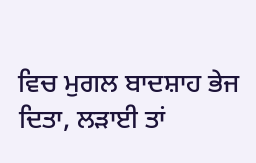ਵਿਚ ਮੁਗਲ ਬਾਦਸ਼ਾਹ ਭੇਜ ਦਿਤਾ, ਲੜਾਈ ਤਾਂ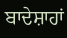ਬਾਦੇਸ਼ਾਹਾਂ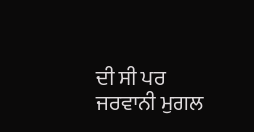ਦੀ ਸੀ ਪਰ ਜਰਵਾਨੀ ਮੁਗਲ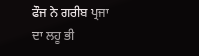ਫੌਜ ਨੇ ਗਰੀਬ ਪ੍ਰਜਾ ਦਾ ਲਹੂ ਭੀ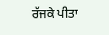ਰੱਜਕੇ ਪੀਤਾ